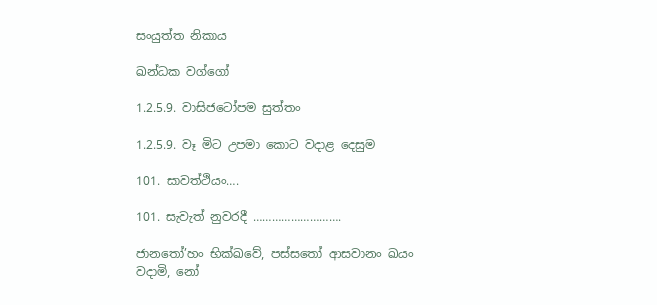සංයුත්ත නිකාය

ඛන්ධක වග්ගෝ

1.2.5.9. වාසිජටෝපම සුත්තං

1.2.5.9. වෑ මිට උපමා කොට වදාළ දෙසුම

101. සාවත්ථියං….

101. සැවැත් නුවරදී ……………………….

ජානතෝ’හං භික්ඛවේ, පස්‌සතෝ ආසවානං ඛයං වදාමි, නෝ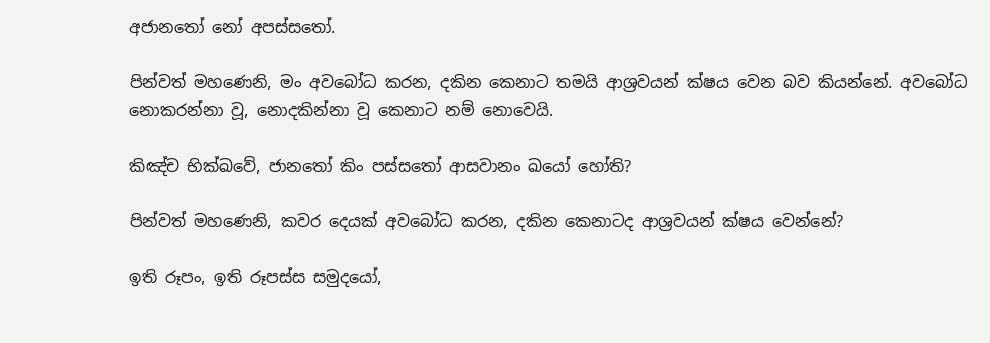අජානතෝ නෝ අපස්‌සතෝ.

පින්වත් මහණෙනි, මං අවබෝධ කරන, දකින කෙනාට තමයි ආශ්‍රවයන් ක්ෂය වෙන බව කියන්නේ. අවබෝධ නොකරන්නා වූ, නොදකින්නා වූ කෙනාට නම් නොවෙයි.

කිඤ්‌ච භික්ඛවේ, ජානතෝ කිං පස්‌සතෝ ආසවානං ඛයෝ හෝති?

පින්වත් මහණෙනි, කවර දෙයක් අවබෝධ කරන, දකින කෙනාටද ආශ්‍රවයන් ක්ෂය වෙන්නේ?

ඉති රූපං, ඉති රූපස්‌ස සමුදයෝ,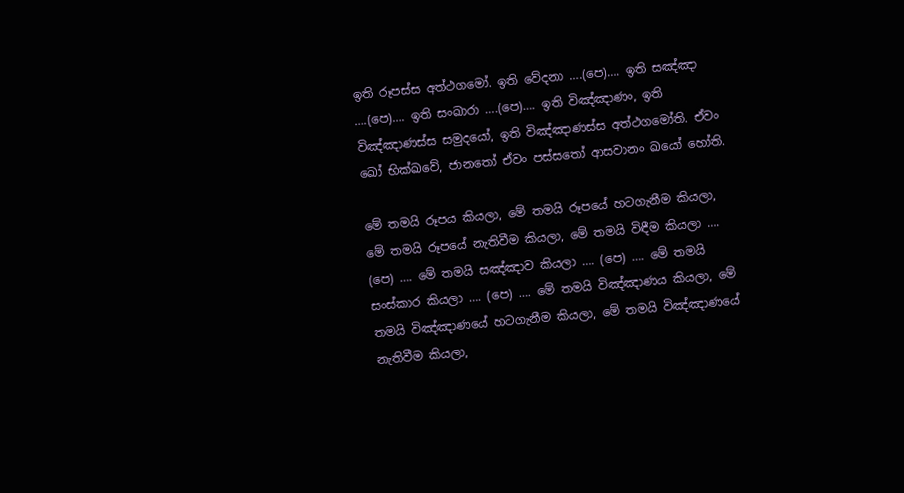ඉති රූපස්‌ස අත්ථගමෝ. ඉති වේදනා ….(පෙ)…. ඉති සඤ්‌ඤා ….(පෙ)…. ඉති සංඛාරා ….(පෙ)…. ඉති විඤ්‌ඤාණං, ඉති විඤ්‌ඤාණස්‌ස සමුදයෝ, ඉති විඤ්‌ඤාණස්‌ස අත්ථගමෝති. ඒවං ඛෝ භික්ඛවේ, ජානතෝ ඒවං පස්‌සතෝ ආසවානං ඛයෝ හෝති.

මේ තමයි රූපය කියලා, මේ තමයි රූපයේ හටගැනීම කියලා, මේ තමයි රූපයේ නැතිවීම කියලා, මේ තමයි විඳීම කියලා …. (පෙ) …. මේ තමයි සඤ්ඤාව කියලා …. (පෙ) …. මේ තමයි සංස්කාර කියලා …. (පෙ) …. මේ තමයි විඤ්ඤාණය කියලා, මේ තමයි විඤ්ඤාණයේ හටගැනීම කියලා, මේ තමයි විඤ්ඤාණයේ නැතිවීම කියලා,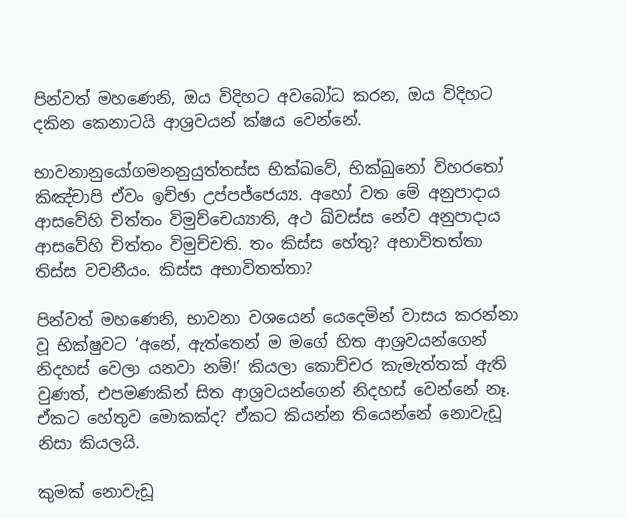පින්වත් මහණෙනි, ඔය විදිහට අවබෝධ කරන, ඔය විදිහට දකින කෙනාටයි ආශ්‍රවයන් ක්ෂය වෙන්නේ.

භාවනානුයෝගමනනුයුත්‌තස්‌ස භික්ඛවේ, භික්ඛුනෝ විහරතෝ කිඤ්‌චාපි ඒවං ඉච්‌ඡා උප්‌පජ්‌ජෙය්‍ය. අහෝ වත මේ අනුපාදාය ආසවේහි චිත්‌තං විමුච්‌චෙය්‍යාති, අථ ඛ්‌වස්‌ස නේව අනුපාදාය ආසවේහි චිත්‌තං විමුච්‌චති. තං කිස්‌ස හේතු? අභාවිතත්‌තා තිස්‌ස වචනීයං. කිස්‌ස අභාවිතත්‌තා?

පින්වත් මහණෙනි, භාවනා වශයෙන් යෙදෙමින් වාසය කරන්නා වූ භික්ෂුවට ‘අනේ, ඇත්තෙන් ම මගේ හිත ආශ්‍රවයන්ගෙන් නිදහස් වෙලා යනවා නම්!’ කියලා කොච්චර කැමැත්තක් ඇති වුණත්, එපමණකින් සිත ආශ්‍රවයන්ගෙන් නිදහස් වෙන්නේ නෑ. ඒකට හේතුව මොකක්ද? ඒකට කියන්න තියෙන්නේ නොවැඩූ නිසා කියලයි.

කුමක් නොවැඩූ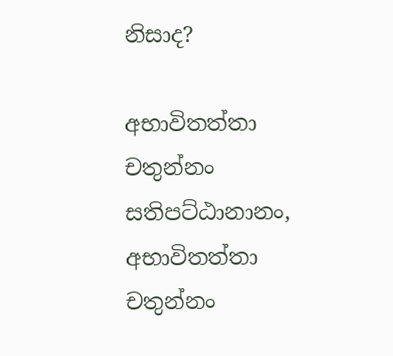නිසාද?

අභාවිතත්‌තා චතුන්‌නං සතිපට්‌ඨානානං, අභාවිතත්‌තා චතුන්‌නං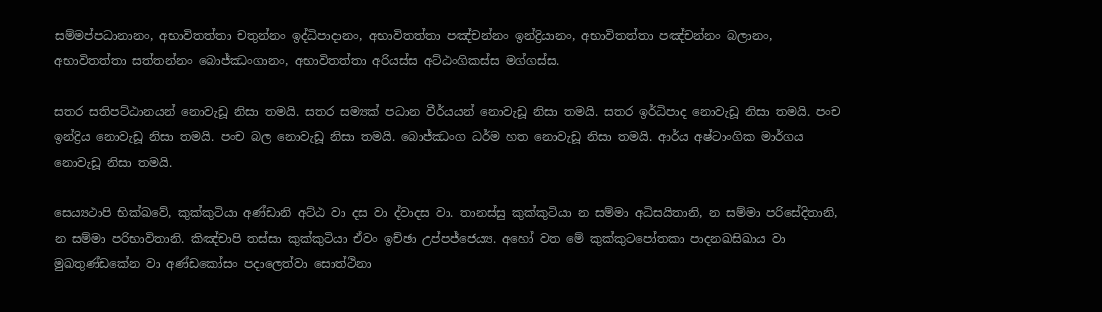සම්‌මප්‌පධානානං, අභාවිතත්‌තා චතුන්‌නං ඉද්‌ධිපාදානං, අභාවිතත්‌තා පඤ්‌චන්‌නං ඉන්‌ද්‍රියානං, අභාවිතත්‌තා පඤ්‌චන්‌නං බලානං, අභාවිතත්‌තා සත්‌තන්‌නං බොජ්‌ඣංගානං, අභාවිතත්‌තා අරියස්‌ස අට්‌ඨං‌ගිකස්‌ස මග්‌ගස්‌ස.

සතර සතිපට්ඨානයන් නොවැඩූ නිසා තමයි. සතර සම්‍යක් පධාන වීර්යයන් නොවැඩූ නිසා තමයි. සතර ඉර්ධිපාද නොවැඩූ නිසා තමයි. පංච ඉන්ද්‍රිය නොවැඩූ නිසා තමයි. පංච බල නොවැඩූ නිසා තමයි. බොජ්ඣංග ධර්ම හත නොවැඩූ නිසා තමයි. ආර්ය අෂ්ටාංගික මාර්ගය නොවැඩූ නිසා තමයි.

සෙය්‍යථාපි භික්ඛවේ, කුක්‌කුටියා අණ්‌ඩානි අට්‌ඨ වා දස වා ද්‌වාදස වා. තානස්‌සු කුක්‌කුටියා න සම්‌මා අධිසයිතානි, න සම්‌මා පරිසේදිතානි, න සම්‌මා පරිභාවිතානි. කිඤ්‌චාපි තස්‌සා කුක්‌කුටියා ඒවං ඉච්‌ඡා උප්‌පජ්‌ජෙය්‍ය. අහෝ වත මේ කුක්‌කුටපෝතකා පාදනඛසිඛාය වා මුඛතුණ්‌ඩකේන වා අණ්‌ඩකෝසං පදාලෙත්‌වා සොත්‌ථිනා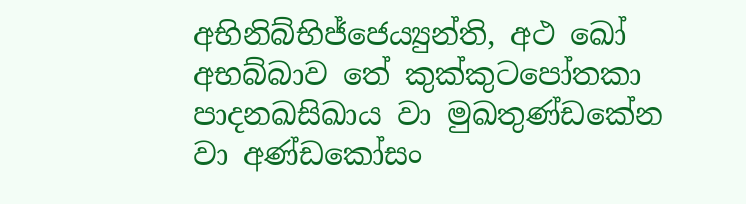අභිනිබ්‌භිජ්‌ජෙය්‍යුන්‌ති, අථ ඛෝ අභබ්‌බාව තේ කුක්‌කුටපෝතකා පාදනඛසිඛාය වා මුඛතුණ්‌ඩකේන වා අණ්‌ඩකෝසං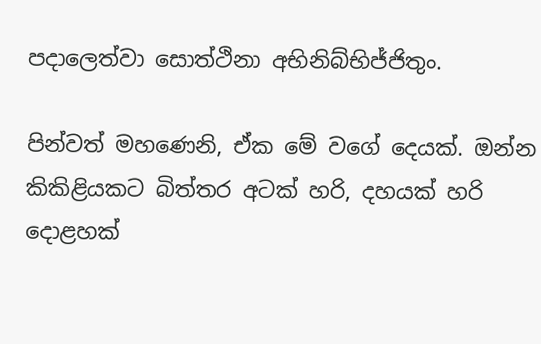පදාලෙත්‌වා සොත්‌ථිනා අභිනිබ්‌භිජ්‌ජිතුං.

පින්වත් මහණෙනි, ඒක මේ වගේ දෙයක්. ඔන්න කිකිළියකට බිත්තර අටක් හරි, දහයක් හරි දොළහක්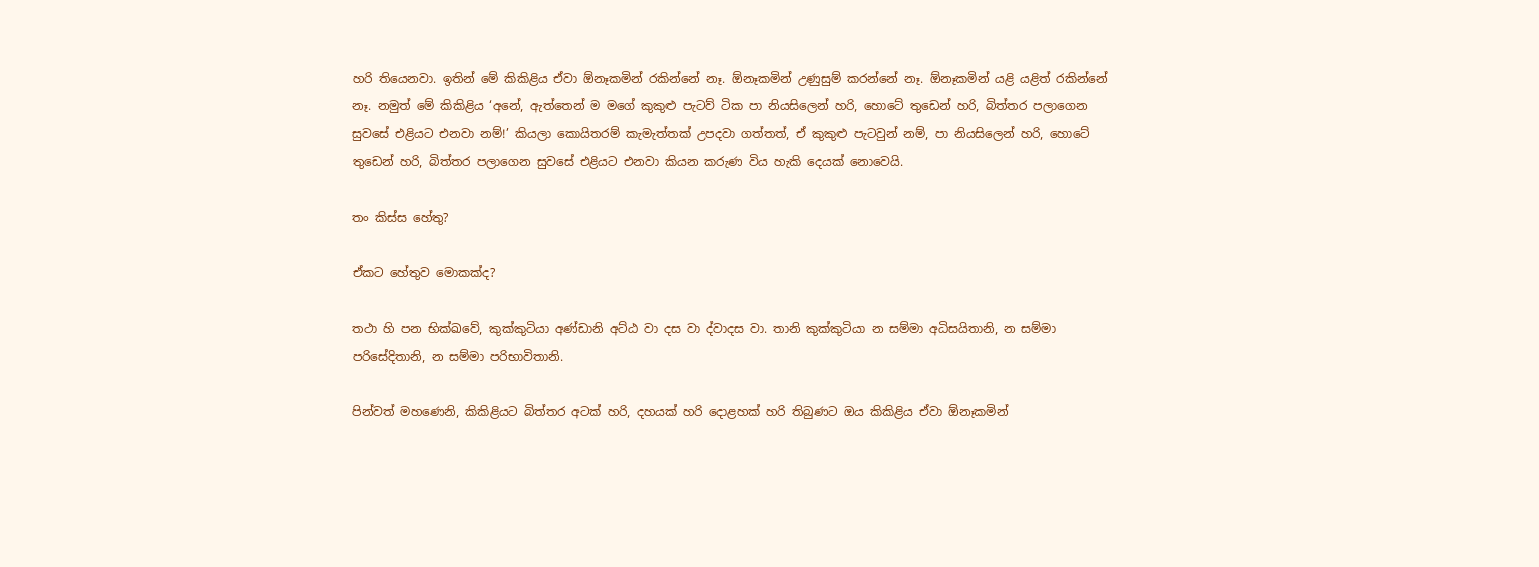හරි තියෙනවා. ඉතින් මේ කිකිළිය ඒවා ඕනෑකමින් රකින්නේ නෑ. ඕනෑකමින් උණුසුම් කරන්නේ නෑ. ඕනෑකමින් යළි යළිත් රකින්නේ නෑ. නමුත් මේ කිකිළිය ‘අනේ, ඇත්තෙන් ම මගේ කුකුළු පැටව් ටික පා නියසිලෙන් හරි, හොටේ තුඩෙන් හරි, බිත්තර පලාගෙන සුවසේ එළියට එනවා නම්!’ කියලා කොයිතරම් කැමැත්තක් උපදවා ගත්තත්, ඒ කුකුළු පැටවුන් නම්, පා නියසිලෙන් හරි, හොටේ තුඩෙන් හරි, බිත්තර පලාගෙන සුවසේ එළියට එනවා කියන කරුණ විය හැකි දෙයක් නොවෙයි.

තං කිස්‌ස හේතු?

ඒකට හේතුව මොකක්ද?

තථා හි පන භික්ඛවේ, කුක්‌කුටියා අණ්‌ඩානි අට්‌ඨ වා දස වා ද්‌වාදස වා. තානි කුක්‌කුටියා න සම්‌මා අධිසයිතානි, න සම්‌මා පරිසේදිතානි, න සම්‌මා පරිභාවිතානි.

පින්වත් මහණෙනි, කිකිළියට බිත්තර අටක් හරි, දහයක් හරි දොළහක් හරි තිබුණට ඔය කිකිළිය ඒවා ඕනෑකමින්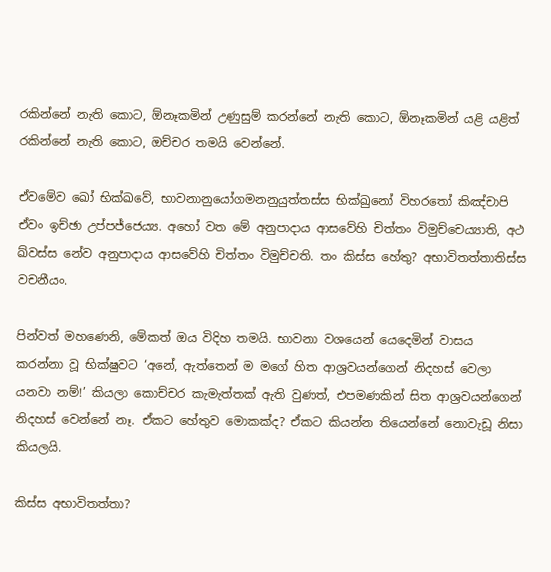රකින්නේ නැති කොට, ඕනෑකමින් උණුසුම් කරන්නේ නැති කොට, ඕනෑකමින් යළි යළිත් රකින්නේ නැති කොට, ඔච්චර තමයි වෙන්නේ.

ඒවමේව ඛෝ භික්ඛවේ, භාවනානුයෝගමනනුයුත්‌තස්‌ස භික්ඛුනෝ විහරතෝ කිඤ්‌චාපි ඒවං ඉච්‌ඡා උප්‌පජ්‌ජෙය්‍ය. අහෝ වත මේ අනුපාදාය ආසවේහි චිත්‌තං විමුච්‌චෙය්‍යාති, අථ ඛ්‌වස්‌ස නේව අනුපාදාය ආසවේහි චිත්‌තං විමුච්‌චති. තං කිස්‌ස හේතු? අභාවිතත්‌තාතිස්‌ස වචනීයං.

පින්වත් මහණෙනි, මේකත් ඔය විදිහ තමයි. භාවනා වශයෙන් යෙදෙමින් වාසය කරන්නා වූ භික්ෂුවට ‘අනේ, ඇත්තෙන් ම මගේ හිත ආශ්‍රවයන්ගෙන් නිදහස් වෙලා යනවා නම්!’ කියලා කොච්චර කැමැත්තක් ඇති වුණත්, එපමණකින් සිත ආශ්‍රවයන්ගෙන් නිදහස් වෙන්නේ නෑ. ඒකට හේතුව මොකක්ද? ඒකට කියන්න තියෙන්නේ නොවැඩූ නිසා කියලයි.

කිස්‌ස අභාවිතත්‌තා?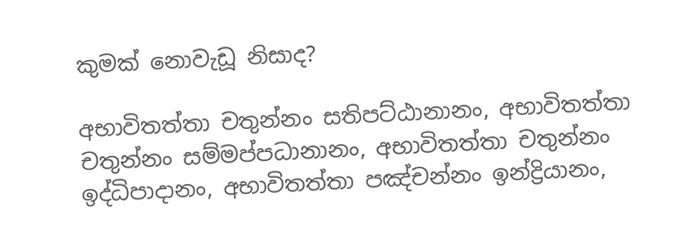කුමක් නොවැඩූ නිසාද?

අභාවිතත්‌තා චතුන්‌නං සතිපට්‌ඨානානං, අභාවිතත්‌තා චතුන්‌නං සම්‌මප්‌පධානානං, අභාවිතත්‌තා චතුන්‌නං ඉද්‌ධිපාදානං, අභාවිතත්‌තා පඤ්‌චන්‌නං ඉන්‌ද්‍රියානං,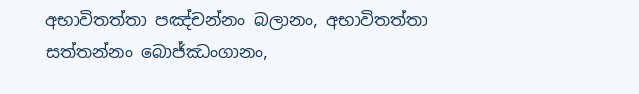අභාවිතත්‌තා පඤ්‌චන්‌නං බලානං, අභාවිතත්‌තා සත්‌තන්‌නං බොජ්‌ඣංගානං,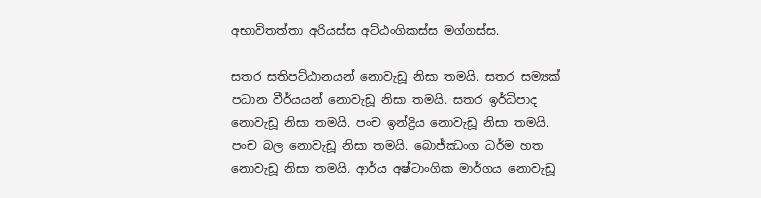අභාවිතත්‌තා අරියස්‌ස අට්‌ඨං‌ගිකස්‌ස මග්‌ගස්‌ස.

සතර සතිපට්ඨානයන් නොවැඩූ නිසා තමයි. සතර සම්‍යක් පධාන වීර්යයන් නොවැඩූ නිසා තමයි. සතර ඉර්ධිපාද නොවැඩූ නිසා තමයි. පංච ඉන්ද්‍රිය නොවැඩූ නිසා තමයි. පංච බල නොවැඩූ නිසා තමයි. බොජ්ඣංග ධර්ම හත නොවැඩූ නිසා තමයි. ආර්ය අෂ්ටාංගික මාර්ගය නොවැඩූ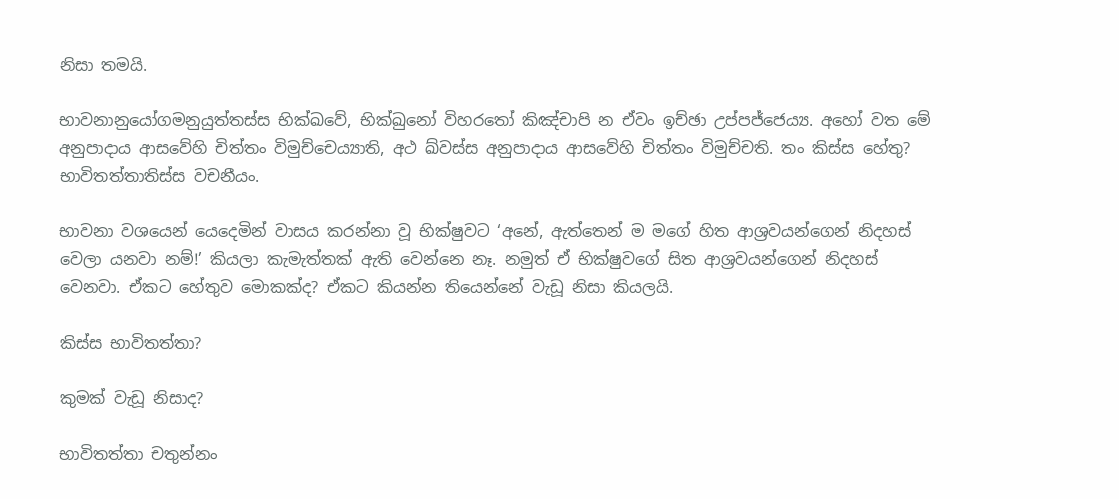නිසා තමයි.

භාවනානුයෝගමනුයුත්‌තස්‌ස භික්ඛවේ, භික්ඛුනෝ විහරතෝ කිඤ්‌චාපි න ඒවං ඉච්‌ඡා උප්‌පජ්‌ජෙය්‍ය. අහෝ වත මේ අනුපාදාය ආසවේහි චිත්‌තං විමුච්‌චෙය්‍යාති, අථ ඛ්‌වස්‌ස අනුපාදාය ආසවේහි චිත්‌තං විමුච්‌චති. තං කිස්‌ස හේතු? භාවිතත්‌තාතිස්‌ස වචනීයං.

භාවනා වශයෙන් යෙදෙමින් වාසය කරන්නා වූ භික්ෂුවට ‘අනේ, ඇත්තෙන් ම මගේ හිත ආශ්‍රවයන්ගෙන් නිදහස් වෙලා යනවා නම්!’ කියලා කැමැත්තක් ඇති වෙන්නෙ නෑ. නමුත් ඒ භික්ෂුවගේ සිත ආශ්‍රවයන්ගෙන් නිදහස් වෙනවා. ඒකට හේතුව මොකක්ද? ඒකට කියන්න තියෙන්නේ වැඩූ නිසා කියලයි.

කිස්‌ස භාවිතත්‌තා?

කුමක් වැඩූ නිසාද?

භාවිතත්‌තා චතුන්‌නං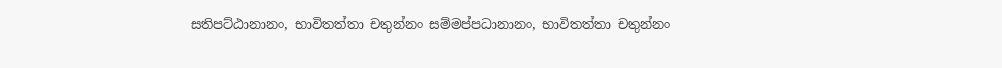සතිපට්‌ඨානානං, භාවිතත්‌තා චතුන්‌නං සම්‌මප්‌පධානානං, භාවිතත්‌තා චතුන්‌නං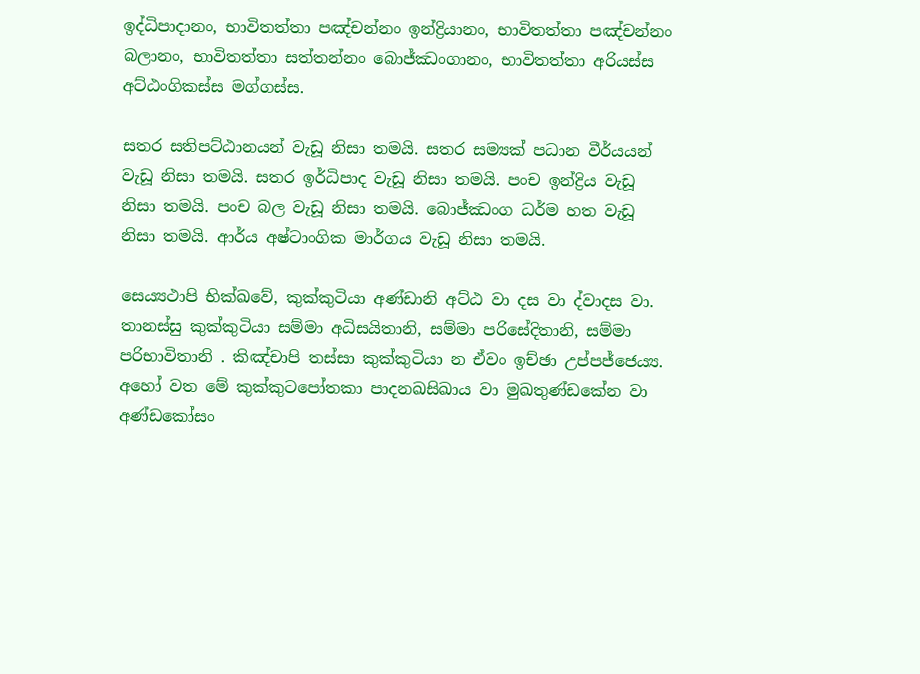ඉද්‌ධිපාදානං, භාවිතත්‌තා පඤ්‌චන්‌නං ඉන්‌ද්‍රියානං, භාවිතත්‌තා පඤ්‌චන්‌නං බලානං, භාවිතත්‌තා සත්‌තන්‌නං බොජ්‌ඣංගානං, භාවිතත්‌තා අරියස්‌ස අට්‌ඨංගිකස්‌ස මග්‌ගස්‌ස.

සතර සතිපට්ඨානයන් වැඩූ නිසා තමයි. සතර සම්‍යක් පධාන වීර්යයන් වැඩූ නිසා තමයි. සතර ඉර්ධිපාද වැඩූ නිසා තමයි. පංච ඉන්ද්‍රිය වැඩූ නිසා තමයි. පංච බල වැඩූ නිසා තමයි. බොජ්ඣංග ධර්ම හත වැඩූ නිසා තමයි. ආර්ය අෂ්ටාංගික මාර්ගය වැඩූ නිසා තමයි.

සෙය්‍යථාපි භික්ඛවේ, කුක්‌කුටියා අණ්‌ඩානි අට්‌ඨ වා දස වා ද්‌වාදස වා. තානස්‌සු කුක්‌කුටියා සම්‌මා අධිසයිතානි, සම්‌මා පරිසේදිතානි, සම්‌මා පරිභාවිතානි . කිඤ්‌චාපි තස්‌සා කුක්‌කුටියා න ඒවං ඉච්‌ඡා උප්‌පජ්‌ජෙය්‍ය. අහෝ වත මේ කුක්‌කුටපෝතකා පාදනඛසිඛාය වා මුඛතුණ්‌ඩකේන වා අණ්‌ඩකෝසං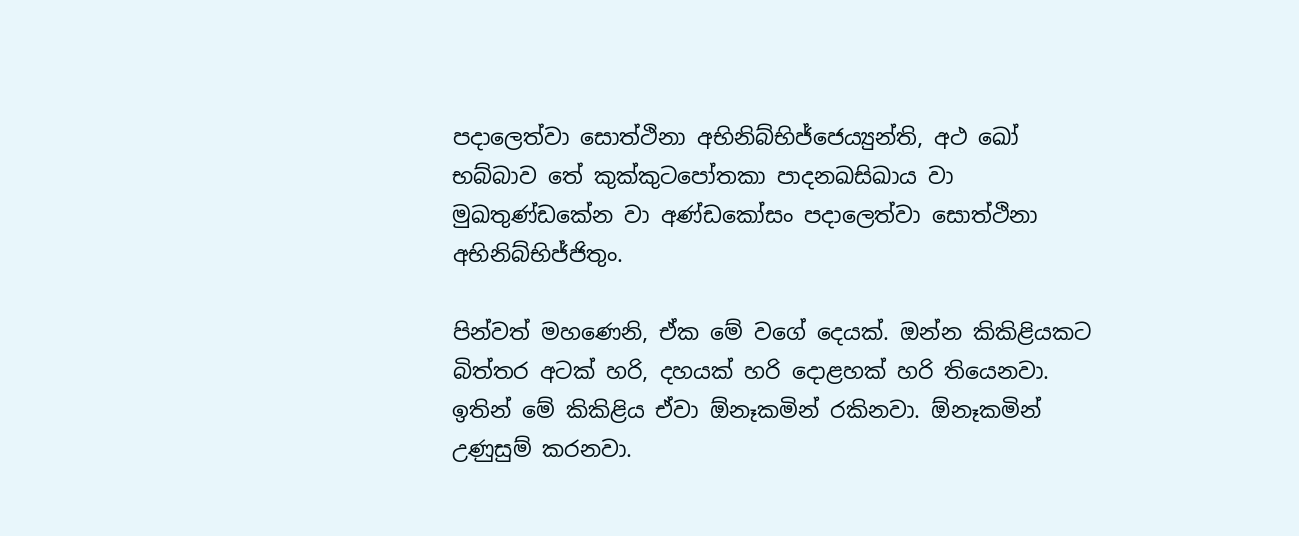පදාලෙත්‌වා සොත්‌ථිනා අභිනිබ්‌භිජ්‌ජෙය්‍යුන්‌ති, අථ ඛෝ භබ්‌බාව තේ කුක්‌කුටපෝතකා පාදනඛසිඛාය වා මුඛතුණ්‌ඩකේන වා අණ්‌ඩකෝසං පදාලෙත්‌වා සොත්‌ථිනා අභිනිබ්‌භිජ්‌ජිතුං.

පින්වත් මහණෙනි, ඒක මේ වගේ දෙයක්. ඔන්න කිකිළියකට බිත්තර අටක් හරි, දහයක් හරි දොළහක් හරි තියෙනවා. ඉතින් මේ කිකිළිය ඒවා ඕනෑකමින් රකිනවා. ඕනෑකමින් උණුසුම් කරනවා.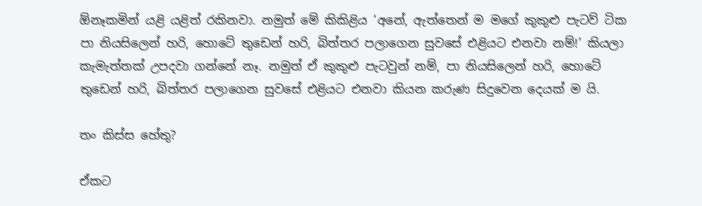ඕනෑකමින් යළි යළිත් රකිනවා. නමුත් මේ කිකිළිය ‘අනේ, ඇත්තෙන් ම මගේ කුකුළු පැටව් ටික පා නියසිලෙන් හරි, හොටේ තුඩෙන් හරි, බිත්තර පලාගෙන සුවසේ එළියට එනවා නම්!’ කියලා කැමැත්තක් උපදවා ගන්නේ නෑ. නමුත් ඒ කුකුළු පැටවුන් නම්, පා නියසිලෙන් හරි, හොටේ තුඩෙන් හරි, බිත්තර පලාගෙන සුවසේ එළියට එනවා කියන කරුණ සිදුවෙන දෙයක් ම යි.

තං කිස්‌ස හේතු?

ඒකට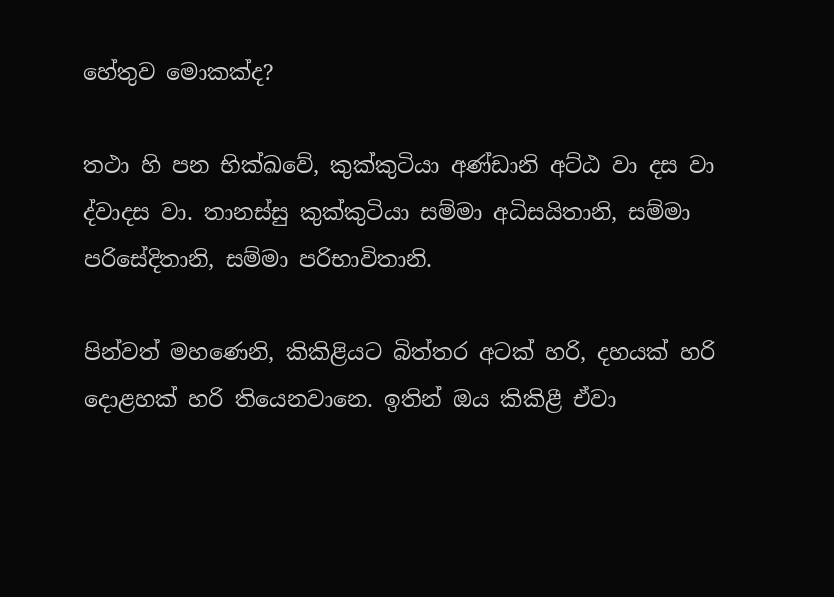හේතුව මොකක්ද?

තථා හි පන භික්ඛවේ, කුක්‌කුටියා අණ්‌ඩානි අට්‌ඨ වා දස වා ද්‌වාදස වා. තානස්‌සු කුක්‌කුටියා සම්‌මා අධිසයිතානි, සම්‌මා පරිසේදිතානි, සම්‌මා පරිභාවිතානි.

පින්වත් මහණෙනි, කිකිළියට බිත්තර අටක් හරි, දහයක් හරි දොළහක් හරි තියෙනවානෙ. ඉතින් ඔය කිකිළී ඒවා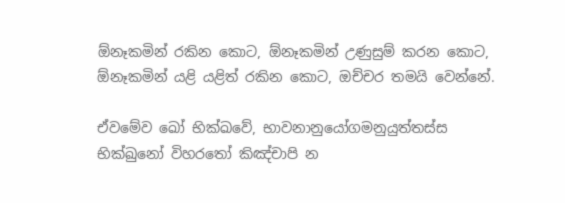ඕනෑකමින් රකින කොට, ඕනෑකමින් උණුසුම් කරන කොට, ඕනෑකමින් යළි යළිත් රකින කොට, ඔච්චර තමයි වෙන්නේ.

ඒවමේව ඛෝ භික්ඛවේ, භාවනානුයෝගමනුයුත්‌තස්‌ස භික්ඛුනෝ විහරතෝ කිඤ්‌චාපි න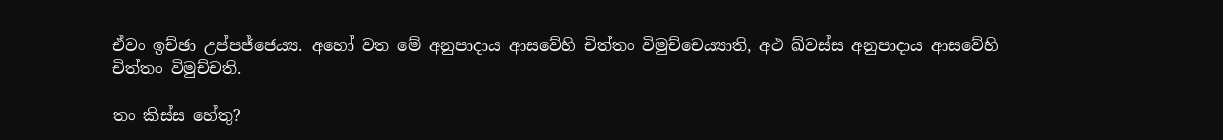ඒවං ඉච්‌ඡා උප්‌පජ්‌ජෙය්‍ය. අහෝ වත මේ අනුපාදාය ආසවේහි චිත්‌තං විමුච්‌චෙය්‍යාති, අථ ඛ්‌වස්‌ස අනුපාදාය ආසවේහි චිත්‌තං විමුච්‌චති.

තං කිස්‌ස හේතු?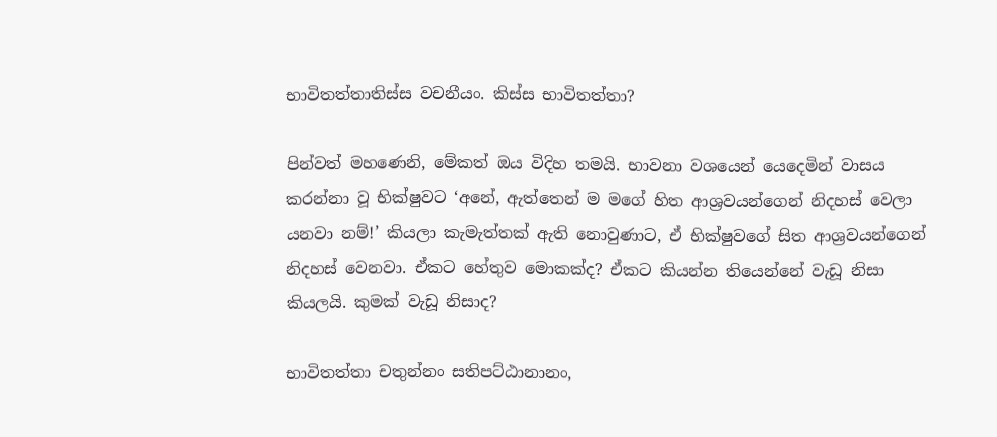භාවිතත්‌තාතිස්‌ස වචනීයං. කිස්‌ස භාවිතත්‌තා?

පින්වත් මහණෙනි, මේකත් ඔය විදිහ තමයි. භාවනා වශයෙන් යෙදෙමින් වාසය කරන්නා වූ භික්ෂුවට ‘අනේ, ඇත්තෙන් ම මගේ හිත ආශ්‍රවයන්ගෙන් නිදහස් වෙලා යනවා නම්!’ කියලා කැමැත්තක් ඇති නොවුණාට, ඒ භික්ෂුවගේ සිත ආශ්‍රවයන්ගෙන් නිදහස් වෙනවා. ඒකට හේතුව මොකක්ද? ඒකට කියන්න තියෙන්නේ වැඩූ නිසා කියලයි. කුමක් වැඩූ නිසාද?

භාවිතත්‌තා චතුන්‌නං සතිපට්‌ඨානානං,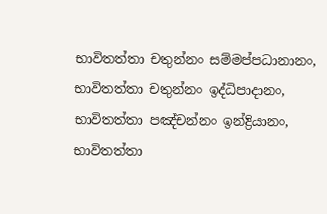භාවිතත්‌තා චතුන්‌නං සම්‌මප්‌පධානානං, භාවිතත්‌තා චතුන්‌නං ඉද්‌ධිපාදානං, භාවිතත්‌තා පඤ්‌චන්‌නං ඉන්‌ද්‍රියානං, භාවිතත්‌තා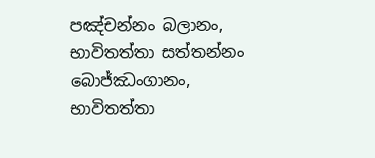පඤ්‌චන්‌නං බලානං, භාවිතත්‌තා සත්‌තන්‌නං බොජ්‌ඣංගානං, භාවිතත්‌තා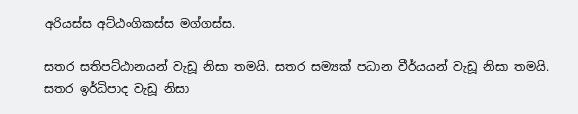අරියස්‌ස අට්‌ඨංගිකස්‌ස මග්‌ගස්‌ස.

සතර සතිපට්ඨානයන් වැඩූ නිසා තමයි. සතර සම්‍යක් පධාන වීර්යයන් වැඩූ නිසා තමයි. සතර ඉර්ධිපාද වැඩූ නිසා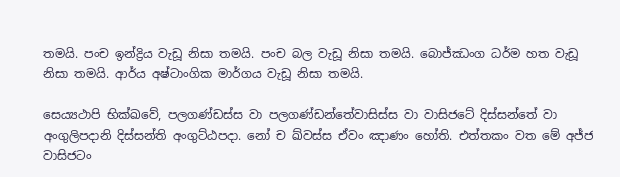තමයි. පංච ඉන්ද්‍රිය වැඩූ නිසා තමයි. පංච බල වැඩූ නිසා තමයි. බොජ්ඣංග ධර්ම හත වැඩූ නිසා තමයි. ආර්ය අෂ්ටාංගික මාර්ගය වැඩූ නිසා තමයි.

සෙය්‍යථාපි භික්ඛවේ, පලගණ්‌ඩස්‌ස වා පලගණ්‌ඩන්‌තේවාසිස්‌ස වා වාසිජටේ දිස්‌සන්‌තේ වා අං‌ගුලිපදානි දිස්‌සන්ති අං‌ගුට්‌ඨපදා. නෝ ච ඛ්‌වස්‌ස ඒවං ඤාණං හෝති. එත්‌තකං වත මේ අජ්‌ජ වාසිජටං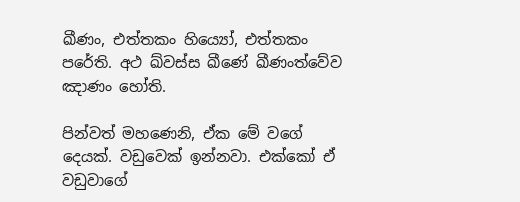ඛීණං, එත්‌තකං හිය්‍යෝ, එත්‌තකං පරේති. අථ ඛ්‌වස්‌ස ඛීණේ ඛීණංත්වේව ඤාණං හෝති.

පින්වත් මහණෙනි, ඒක මේ වගේ දෙයක්. වඩුවෙක් ඉන්නවා. එක්කෝ ඒ වඩුවාගේ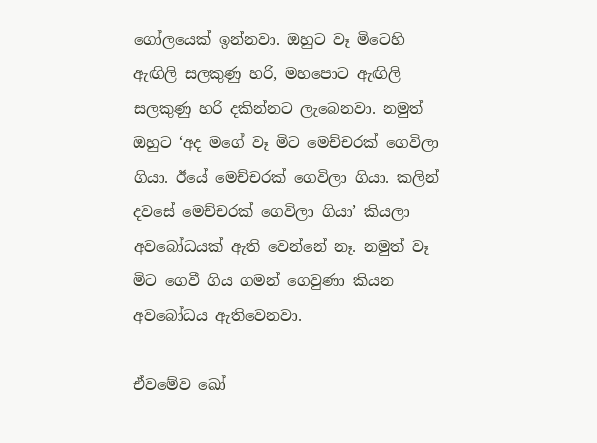ගෝලයෙක් ඉන්නවා. ඔහුට වෑ මිටෙහි ඇඟිලි සලකුණු හරි, මහපොට ඇඟිලි සලකුණු හරි දකින්නට ලැබෙනවා. නමුත් ඔහුට ‘අද මගේ වෑ මිට මෙච්චරක් ගෙවිලා ගියා. ඊයේ මෙච්චරක් ගෙවිලා ගියා. කලින් දවසේ මෙච්චරක් ගෙවිලා ගියා’ කියලා අවබෝධයක් ඇති වෙන්නේ නෑ. නමුත් වෑ මිට ගෙවී ගිය ගමන් ගෙවුණා කියන අවබෝධය ඇතිවෙනවා.

ඒවමේව ඛෝ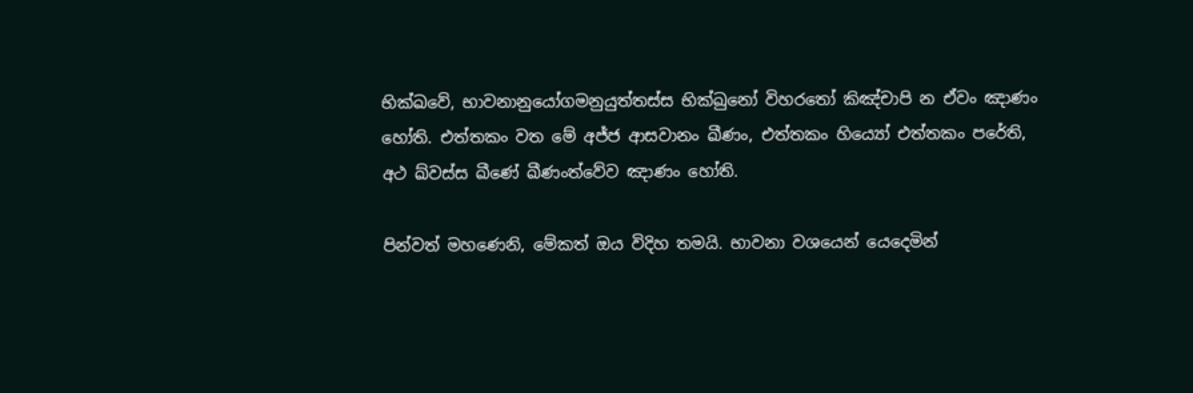භික්ඛවේ, භාවනානුයෝගමනුයුත්‌තස්‌ස භික්ඛුනෝ විහරතෝ කිඤ්‌චාපි න ඒවං ඤාණං හෝති. එත්‌තකං වත මේ අජ්‌ජ ආසවානං ඛීණං, එත්‌තකං හිය්‍යෝ එත්‌තකං පරේති, අථ ඛ්‌වස්‌ස ඛීණේ ඛීණංත්වේව ඤාණං හෝති.

පින්වත් මහණෙනි, මේකත් ඔය විදිහ තමයි. භාවනා වශයෙන් යෙදෙමින්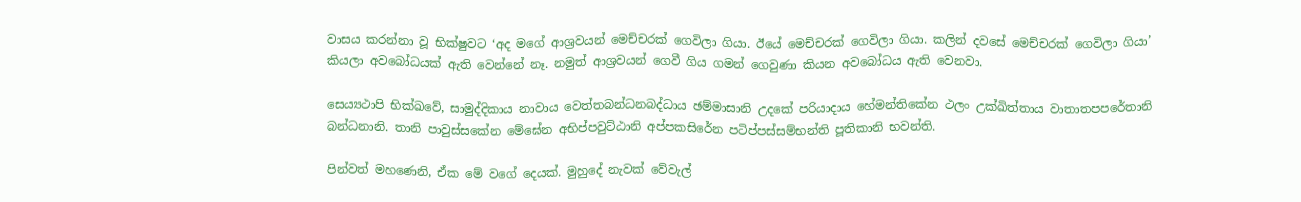වාසය කරන්නා වූ භික්ෂුවට ‘අද මගේ ආශ්‍රවයන් මෙච්චරක් ගෙවිලා ගියා. ඊයේ මෙච්චරක් ගෙවිලා ගියා. කලින් දවසේ මෙච්චරක් ගෙවිලා ගියා’ කියලා අවබෝධයක් ඇති වෙන්නේ නෑ. නමුත් ආශ්‍රවයන් ගෙවී ගිය ගමන් ගෙවුණා කියන අවබෝධය ඇති වෙනවා.

සෙය්‍යථාපි භික්ඛවේ, සාමුද්‌දිකාය නාවාය වෙත්‌තබන්‌ධනබද්‌ධාය ඡම්මාසානි උදකේ පරියාදාය හේමන්‌තිකේන ථලං උක්‌ඛිත්‌තාය වාතාතපපරේතානි බන්‌ධනානි. තානි පාවුස්සකේන මේඝේන අභිප්‌පවුට්‌ඨානි අප්‌පකසිරේන පටිප්‌පස්‌සම්‌භන්‌ති පූතිකානි භවන්‌ති.

පින්වත් මහණෙනි, ඒක මේ වගේ දෙයක්. මුහුදේ නැවක් වේවැල්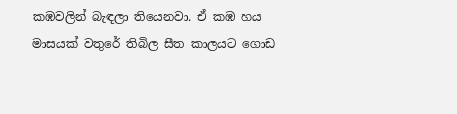කඹවලින් බැඳලා තියෙනවා. ඒ කඹ හය මාසයක් වතුරේ තිබිල සීත කාලයට ගොඩ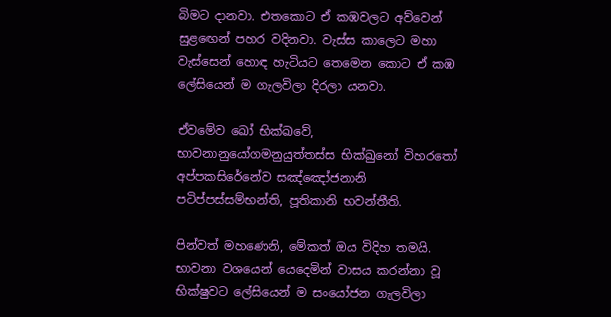බිමට දානවා. එතකොට ඒ කඹවලට අව්වෙන් සුළඟෙන් පහර වදිනවා. වැස්ස කාලෙට මහා වැස්සෙන් හොඳ හැටියට තෙමෙන කොට ඒ කඹ ලේසියෙන් ම ගැලවිලා දිරලා යනවා.

ඒවමේව ඛෝ භික්ඛවේ, භාවනානුයෝගමනුයුත්‌තස්‌ස භික්ඛුනෝ විහරතෝ අප්‌පකසිරේනේව සඤ්ඤෝජනානි පටිප්‌පස්‌සම්‌භන්‌ති, පූතිකානි භවන්‌තීති.

පින්වත් මහණෙනි, මේකත් ඔය විදිහ තමයි. භාවනා වශයෙන් යෙදෙමින් වාසය කරන්නා වූ භික්ෂුවට ලේසියෙන් ම සංයෝජන ගැලවිලා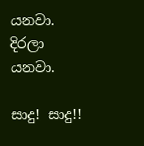යනවා. දිරලා යනවා.

සාදු! සාදු!!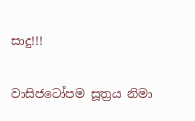සාදු!!!

වාසිජටෝපම සූත්‍රය නිමා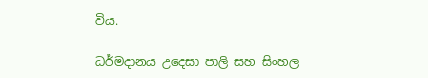විය.

ධර්මදානය උදෙසා පාලි සහ සිංහල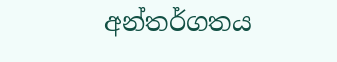අන්තර්ගතය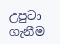උපුටා ගැනීම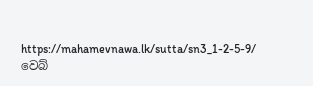https://mahamevnawa.lk/sutta/sn3_1-2-5-9/ වෙබ්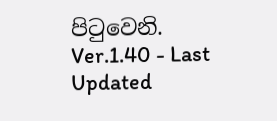පිටුවෙනි.
Ver.1.40 - Last Updated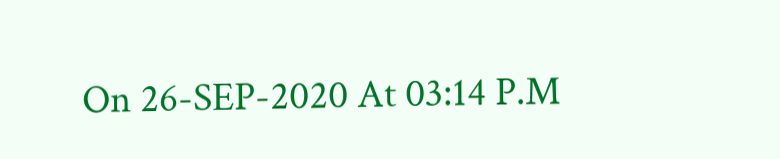On 26-SEP-2020 At 03:14 P.M